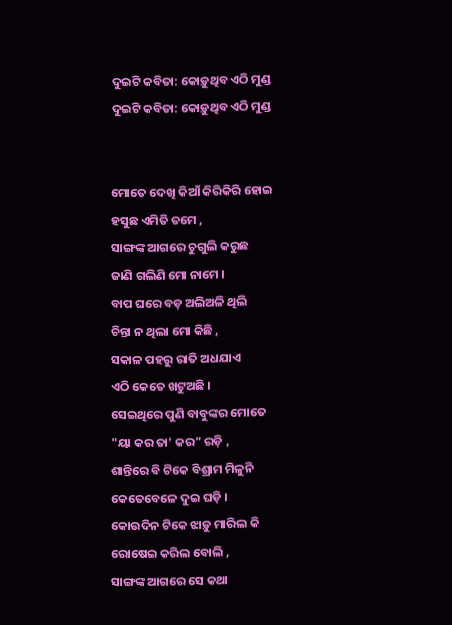ଦୁଇଟି କବିତା: କୋଡ଼ୁଥିବ ଏଠି ମୁଣ୍ଡ
ଦୁଇଟି କବିତା: କୋଡ଼ୁଥିବ ଏଠି ମୁଣ୍ଡ


ମୋତେ ଦେଖି କିଆଁ କିରିକିରି ହୋଇ
ହସୁଛ ଏମିତି ତମେ ,
ସାଙ୍ଗଙ୍କ ଆଗରେ ଚୁଗୁଲି କରୁଛ
ଜାଣି ଗଲିଣି ମୋ ନାମେ ।
ବାପ ଘରେ ବଡ଼ ଅଲିଅଳି ଥିଲି
ଚିନ୍ତା ନ ଥିଲା ମୋ କିଛି ,
ସକାଳ ପହରୁ ରାତି ଅଧଯାଏ
ଏଠି କେତେ ଖଟୁଅଛି ।
ସେଇଥିରେ ପୁଣି ବାବୁଙ୍କର ମୋତେ
"ୟା କର ତା' କର" ରଡ଼ି ,
ଶାନ୍ତିରେ ବି ଟିକେ ବିଶ୍ରାମ ମିଳୁନି
କେତେବେଳେ ଦୁଇ ଘଡ଼ି ।
କୋଉଦିନ ଟିକେ ଝାଡ଼ୁ ମାରିଲ କି
ରୋଷେଇ କରିଲ ବୋଲି ,
ସାଙ୍ଗଙ୍କ ଆଗରେ ସେ କଥା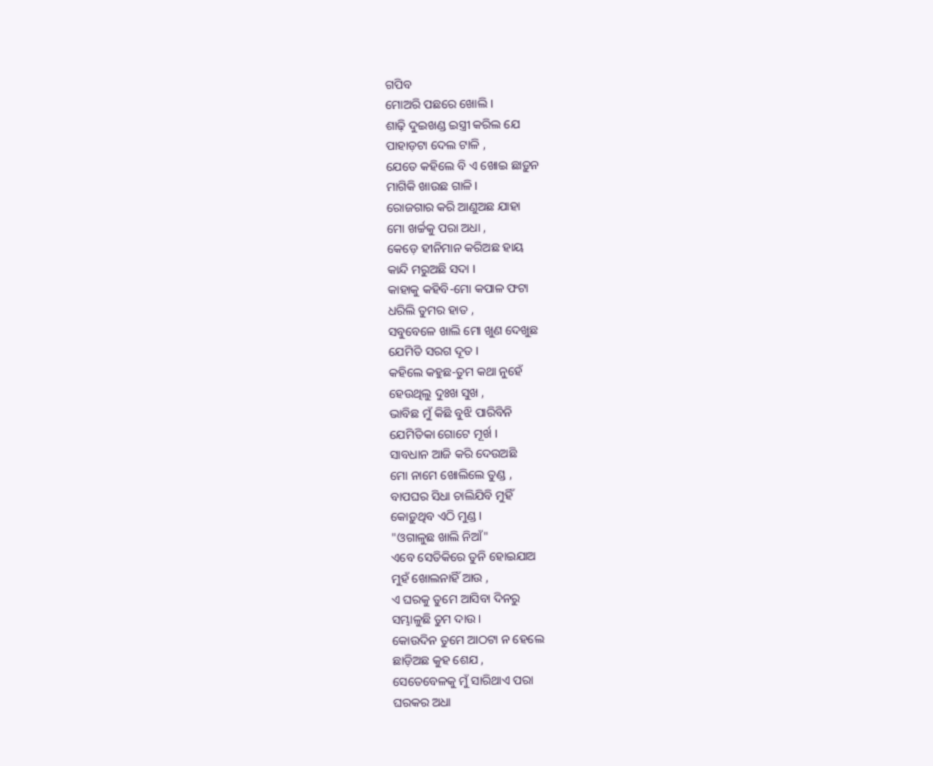ଗପିବ
ମୋଅରି ପଛରେ ଖୋଲି ।
ଶାଢ଼ି ଦୁଇଖଣ୍ଡ ଇସ୍ତ୍ରୀ କରିଲ ଯେ
ପାହାଡ଼ଟା ଦେଲ ଟାଳି ,
ଯେତେ କହିଲେ ବି ଏ ଖୋଇ ଛାଡ଼ୁନ
ମାଗିକି ଖାଉଛ ଗାଳି ।
ରୋଜଗାର କରି ଆଣୁଅଛ ଯାହା
ମୋ ଖର୍ଚ୍ଚକୁ ପରା ଅଧା ,
କେଡ଼େ ହୀନିମାନ କରିଅଛ ହାୟ
କାନ୍ଦି ମରୁଅଛି ସଦା ।
କାହାକୁ କହିବି-ମୋ କପାଳ ଫଟା
ଧରିଲି ତୁମର ହାତ ,
ସବୁବେଳେ ଖାଲି ମୋ ଖୁଣ ଦେଖୁଛ
ଯେମିତି ସରଗ ଦୂତ ।
କହିଲେ କହୁଛ-ତୁମ କଥା ନୁହେଁ
ହେଉଥିଲୁ ଦୁଃଖ ସୁଖ ,
ଭାବିଛ ମୁଁ କିଛି ବୁଝି ପାରିବିନି
ଯେମିତିକା ଗୋଟେ ମୂର୍ଖ ।
ସାବଧାନ ଆଜି କରି ଦେଉଅଛି
ମୋ ନାମେ ଖୋଲିଲେ ତୁଣ୍ଡ ,
ବାପଘର ସିଧା ଚାଲିଯିବି ମୁହିଁ
କୋଡ଼ୁଥିବ ଏଠି ମୁଣ୍ଡ ।
"ଓଗାଳୁଛ ଖାଲି ନିଆଁ"
ଏବେ ସେତିକିରେ ତୁନି ହୋଇଯାଅ
ମୁହଁ ଖୋଲନାହିଁ ଆଉ ,
ଏ ଘରକୁ ତୁମେ ଆସିବା ଦିନରୁ
ସମ୍ଭାଳୁଛି ତୁମ ଦାଉ ।
କୋଉଦିନ ତୁମେ ଆଠଟା ନ ହେଲେ
ଛାଡ଼ିଅଛ କୁହ ଶେଯ ,
ସେତେବେଳକୁ ମୁଁ ସାରିଥାଏ ପରା
ଘରକର ଅଧା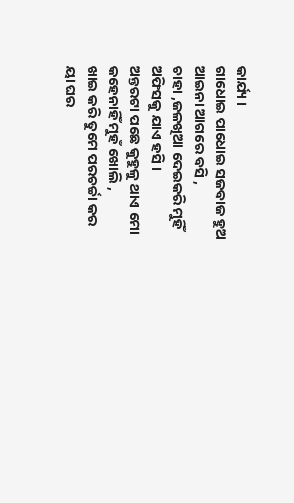କାର୍ଯ୍ୟ ।
ଗାଧୋଇ ପାଧୋଇ ସଜବାଜ ହୁଅ
ଆଇନା ଆଗରେ ବସି ,
ଚାହା ,ଜଳଖିଆ ଦେଇକରି ମୁହିଁ
ଅଫିସକୁ ଯାଏ ହସି ।
ଅନ୍ତରଟା ପଛେ କୁହୁଳୁ ଥାଏ ମୋ
କହେନାହିଁ ମୁହଁ ଖୋଲି ,
ଖାଇ କରି ତୁମେ ପରଚର୍ଚ୍ଚା କର
ୟା ଘର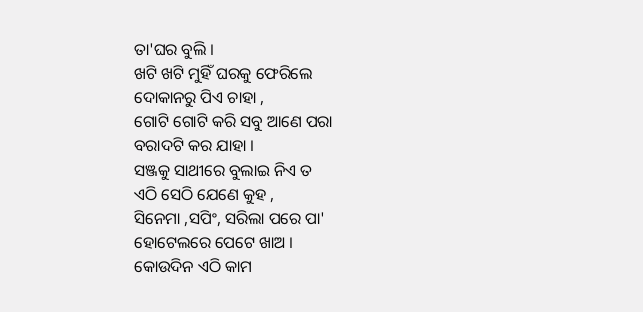ତା'ଘର ବୁଲି ।
ଖଟି ଖଟି ମୁହିଁ ଘରକୁ ଫେରିଲେ
ଦୋକାନରୁ ପିଏ ଚାହା ,
ଗୋଟି ଗୋଟି କରି ସବୁ ଆଣେ ପରା
ବରାଦଟି କର ଯାହା ।
ସଞ୍ଜକୁ ସାଥୀରେ ବୁଲାଇ ନିଏ ତ
ଏଠି ସେଠି ଯେଣେ କୁହ ,
ସିନେମା ,ସପିଂ, ସରିଲା ପରେ ପା'
ହୋଟେଲରେ ପେଟେ ଖାଅ ।
କୋଉଦିନ ଏଠି କାମ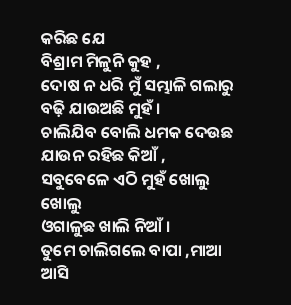କରିଛ ଯେ
ବିଶ୍ରାମ ମିଳୁନି କୁହ ,
ଦୋଷ ନ ଧରି ମୁଁ ସମ୍ଭାଳି ଗଲାରୁ
ବଢ଼ି ଯାଉଅଛି ମୁହଁ ।
ଚାଲିଯିବ ବୋଲି ଧମକ ଦେଉଛ
ଯାଉନ ରହିଛ କିଆଁ ,
ସବୁବେଳେ ଏଠି ମୁହଁ ଖୋଲୁ ଖୋଲୁ
ଓଗାଳୁଛ ଖାଲି ନିଆଁ ।
ତୁମେ ଚାଲିଗଲେ ବାପା ,ମାଆ ଆସି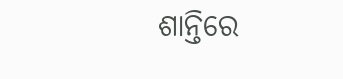ଶାନ୍ତିରେ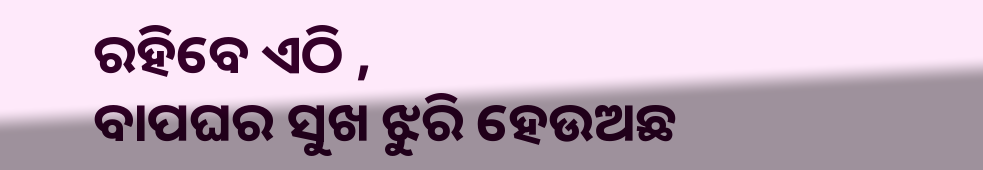ରହିବେ ଏଠି ,
ବାପଘର ସୁଖ ଝୁରି ହେଉଅଛ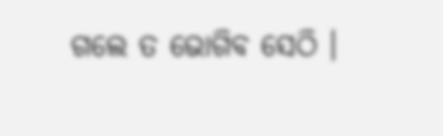ଗଲେ ତ ଭୋଗିବ ସେଠି ।